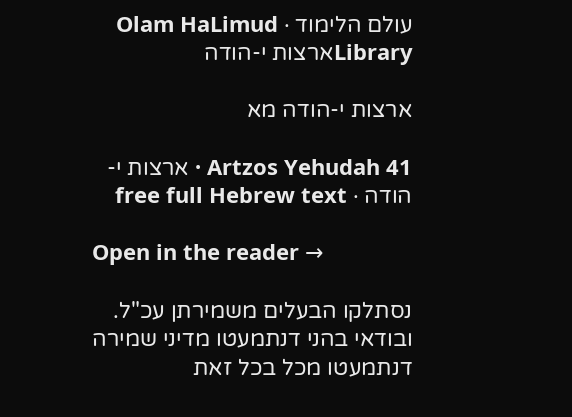עולם הלימוד · Olam HaLimud
Libraryארצות י-הודה

ארצות י-הודה מא

Artzos Yehudah 41 · ארצות י-הודה · free full Hebrew text

Open in the reader →

נסתלקו הבעלים משמירתן עכ"ל. ובודאי בהני דנתמעטו מדיני שמירה דנתמעטו מכל בכל זאת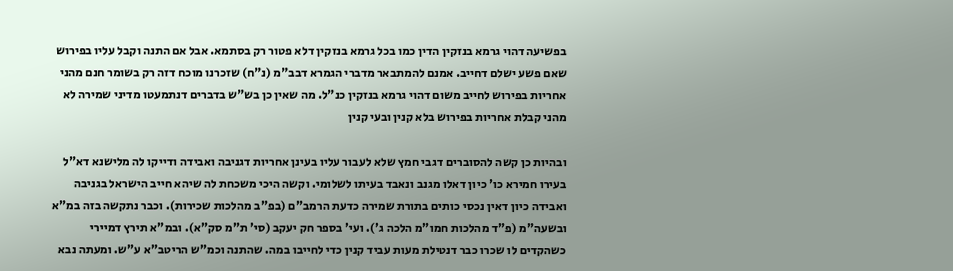בפשיעה דהוי גרמא בנזקין הדין כמו בכל גרמא בנזקין דלא פטור רק בסתמא. אבל אם התנה וקבל עליו בפירוש שאם פשע ישלם דחייב. אמנם להמתבאר מדברי הגמרא דבב"מ (נ"ח) שזכרנו מוכח דזה רק בשומר חנם מהני אחריות בפירוש לחייב משום דהוי גרמא בנזקין כנ"ל. מה שאין כן בש"ש בדברים דנתמעטו מדיני שמירה לא מהני קבלת אחריות בפירוש בלא קנין ובעי קנין

ובהיות כן קשה להסוברים דגבי חמץ שלא לעבור עליו בעינן אחריות דגניבה ואבידה ודייקו לה מלישנא דא"ל בעירו חמירא כו' כיון דאלו מגנב ונאבד בעיתו לשלומי. וקשה היכי משכחת לה שיהא חייב הישראל בגניבה ואבידה כיון דאין נכסי כותים בתורת שמירה כדעת הרמב"ם (בפ"ב מהלכות שכירות). וכבר נתקשה בזה במ"א ובשעה"מ (פ"ד מהלכות חמו"מ הלכה ג'). ועי' בספר חק יעקב (סי' ת"מ סק"א). ובמ"א תירץ דמיירי כשהקדים לו שכרו כבר דנטילת מעות עביד קנין כדי לחייבו במה. שהתנה וכמ"ש הריטב"א ע"ש. ומעתה נבא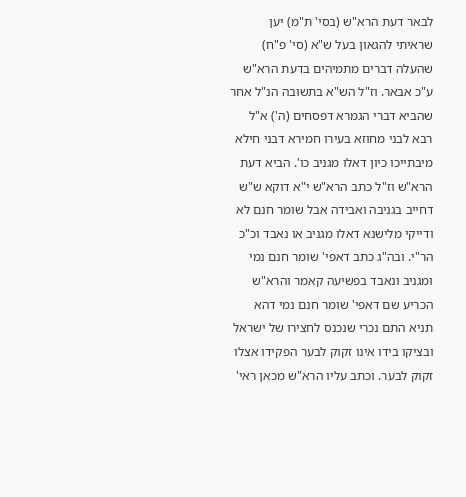לבאר דעת הרא"ש (בסי' ת"מ) יען שראיתי להגאון בעל ש"א (סי' פ"ח) שהעלה דברים מתמיהים בדעת הרא"ש ע"כ אבאר. וז"ל הש"א בתשובה הנ"ל אחר שהביא דברי הגמרא דפסחים (ה') א"ל רבא לבני מחוזא בעירו חמירא דבני חילא מיבתייכו כיון דאלו מגניב כו'. הביא דעת הרא"ש וז"ל כתב הרא"ש י"א דוקא ש"ש דחייב בגניבה ואבידה אבל שומר חנם לא ודייקי מלישנא דאלו מגניב או נאבד וכ"כ הר"י. ובה"ג כתב דאפי' שומר חנם נמי ומגניב ונאבד בפשיעה קאמר והרא"ש הכריע שם דאפי' שומר חנם נמי דהא תניא התם נכרי שנכנס לחצירו של ישראל ובציקו בידו אינו זקוק לבער הפקידו אצלו זקוק לבער. וכתב עליו הרא"ש מכאן ראי'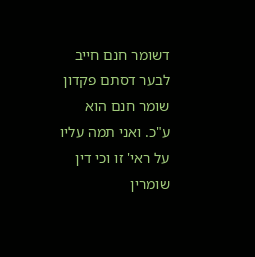דשומר חנם חייב לבער דסתם פקדון שומר חנם הוא ע"כ. ואני תמה עליו על ראי' זו וכי דין שומרין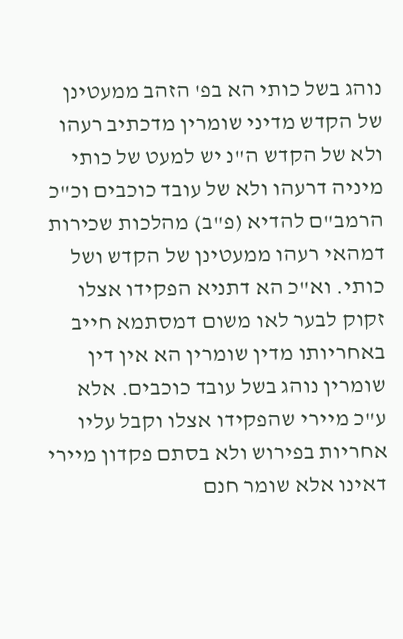נוהג בשל כותי הא בפ' הזהב ממעטינן של הקדש מדיני שומרין מדכתיב רעהו ולא של הקדש ה"נ יש למעט של כותי מיניה דרעהו ולא של עובד כוכבים וכ"כ הרמב"ם להדיא (פ"ב) מהלכות שכירות דמהאי רעהו ממעטינן של הקדש ושל כותי. וא"כ הא דתניא הפקידו אצלו זקוק לבער לאו משום דמסתמא חייב באחריותו מדין שומרין הא אין דין שומרין נוהג בשל עובד כוכבים. אלא ע"כ מיירי שהפקידו אצלו וקבל עליו אחריות בפירוש ולא בסתם פקדון מיירי דאינו אלא שומר חנם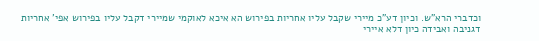וכדברי הרא"ש. וכיון דע"כ מיירי שקבל עליו אחריות בפירוש הא איכא לאוקמי שמיירי דקבל עליו בפירוש אפי' אחריות דגניבה ואבידה כיון דלא איירי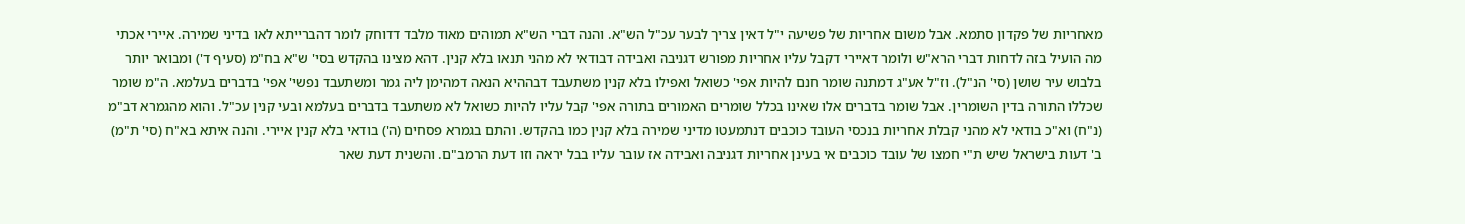מאחריות של פקדון סתמא. אבל משום אחריות של פשיעה י"ל דאין צריך לבער עכ"ל הש"א. והנה דברי הש"א תמוהים מאוד מלבד דדוחק לומר דהברייתא לאו בדיני שמירה. איירי אכתי מה הועיל בזה לדחות דברי הרא"ש ולומר דאיירי דקבל עליו אחריות מפורש דגניבה ואבידה דבודאי לא מהני תנאו בלא קנין. דהא מצינו בהקדש בסי' ש"א בח"מ (סעיף ד') ומבואר יותר בלבוש עיר שושן (סי' הנ"ל). וז"ל אע"ג דמתנה שומר חנם להיות אפי' כשואל ואפילו בלא קנין משתעבד דבההיא הנאה דמהימן ליה גמר ומשתעבד נפשי' אפי' בדברים בעלמא. ה"מ שומר שכללו התורה בדין השומרין. אבל שומר בדברים אלו שאינו בכלל שומרים האמורים בתורה אפי' קבל עליו להיות כשואל לא משתעבד בדברים בעלמא ובעי קנין עכ"ל. והוא מהגמרא דב"מ (נ"ח) וא"כ בודאי לא מהני קבלת אחריות בנכסי העובד כוכבים דנתמעטו מדיני שמירה בלא קנין כמו בהקדש. והתם בגמרא פסחים (ה') בודאי בלא קנין איירי. והנה איתא בא"ח (סי' ת"מ) ב' דעות בישראל שיש ת"י חמצו של עובד כוכבים אי בעינן אחריות דגניבה ואבידה אז עובר עליו בבל יראה וזו דעת הרמב"ם. והשנית דעת שאר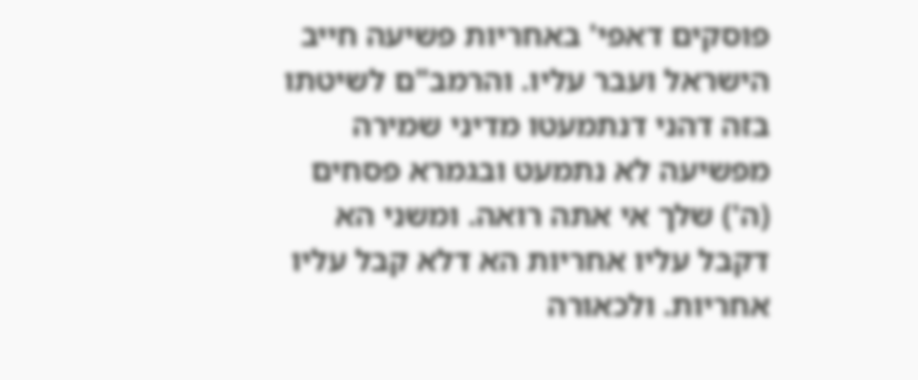פוסקים דאפי' באחריות פשיעה חייב הישראל ועבר עליו. והרמב"ם לשיטתו בזה דהני דנתמעטו מדיני שמירה מפשיעה לא נתמעט ובגמרא פסחים (ה') שלך אי אתה רואה. ומשני הא דקבל עליו אחריות הא דלא קבל עליו אחריות. ולכאורה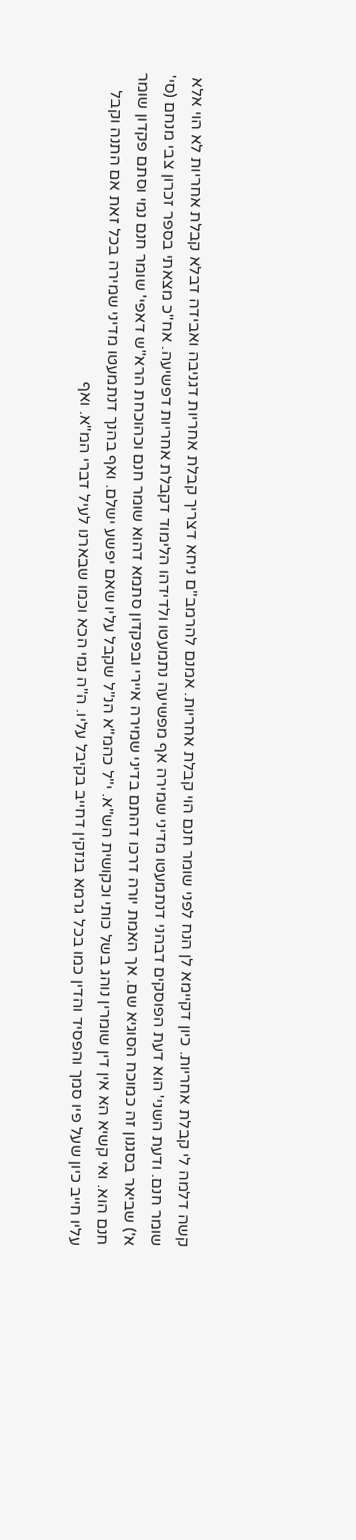קשה דלמה לי קבלת אחריות. כיון דקיימא לן הנח לפני שומר חנם הוי קבלת אחריות. אמנם להרמב"ם ניחא דצריך קבלת אחריות דגניבה ואבידה דבלא קבלת אחריות לא הוי אלא שומר חנם. ודעת השני' הוא דעת הפוסקים דבהני דנתמעטו מדיני שמירה אף מפשיעה נתמעטו ולדידהו הלימוד דקבלת אחריות דפשיעה. אח"כ מצאתי בספר זכרון צבי מנחם (סי' א') שביאר בסגנון זה כמוכח הסוגיא שם. אך האמת יורה דרכו דהתם בדיני שמירה איירי ובפקדון סתמא דהוא שומר חנם וכהוכחת הרא"ש דאפי' שומר חנם נמי וסתם פקדון שומר חנם הוא. ואי קשיא הא אין דין שומרין נוהג בשל כותי וכקושית הש"א. י"ל כהמ"א הנ"ל שקבל עליו שאם יפשע ישלם. ואף בהנך דנתמעטו מדיני שמירה בכל זאת אם התנה וקבל עליו חייב כיון שעל פיו סמך והפסיד והדין כמו בכל גרמא בנזקין דחייב בקיבל עליו. ה"ה נמי הכא וכמו שבארנו לעיל דברי המ"א. ואף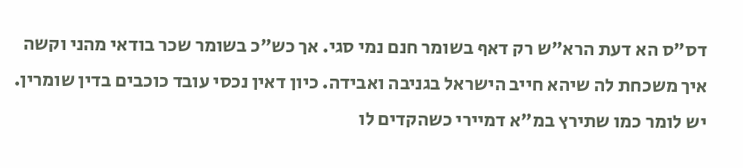דס"ס הא דעת הרא"ש רק דאף בשומר חנם נמי סגי. אך כש"כ בשומר שכר בודאי מהני וקשה איך משכחת לה שיהא חייב הישראל בגניבה ואבידה. כיון דאין נכסי עובד כוכבים בדין שומרין. יש לומר כמו שתירץ במ"א דמיירי כשהקדים לו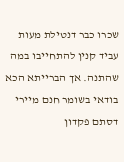שכרו כבר דנטילת מעות עביד קנין להתחייבו במה שהתנה. אך הברייתא הכא בודאי בשומר חנם מיירי דסתם פקדון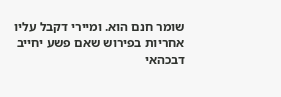שומר חנם הוא. ומיירי דקבל עליו אחריות בפירוש שאם פשע יחייב דבכהאי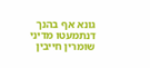גונא אף בהנך דנתמעטו מדיני שומרין חייבין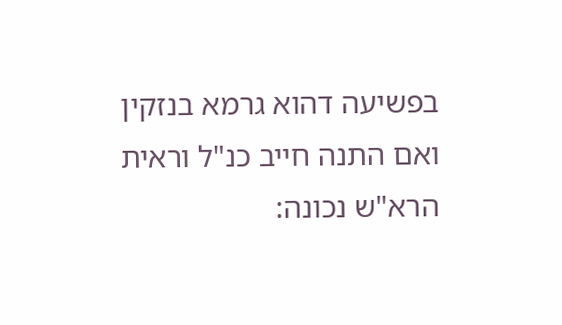בפשיעה דהוא גרמא בנזקין ואם התנה חייב כנ"ל וראית הרא"ש נכונה: